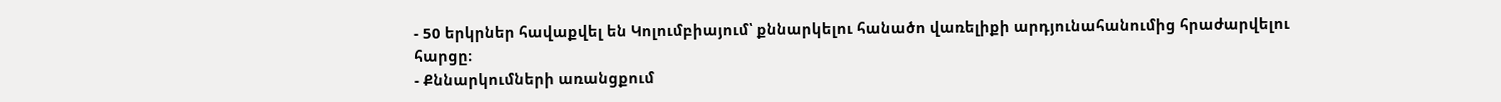- 50 երկրներ հավաքվել են Կոլումբիայում՝ քննարկելու հանածո վառելիքի արդյունահանումից հրաժարվելու հարցը։
- Քննարկումների առանցքում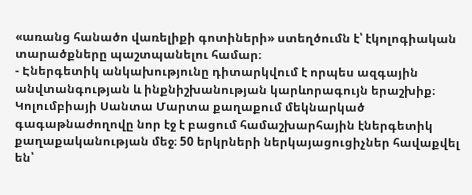«առանց հանածո վառելիքի գոտիների» ստեղծումն է՝ էկոլոգիական տարածքները պաշտպանելու համար։
- Էներգետիկ անկախությունը դիտարկվում է որպես ազգային անվտանգության և ինքնիշխանության կարևորագույն երաշխիք։
Կոլումբիայի Սանտա Մարտա քաղաքում մեկնարկած գագաթնաժողովը նոր էջ է բացում համաշխարհային էներգետիկ քաղաքականության մեջ։ 50 երկրների ներկայացուցիչներ հավաքվել են՝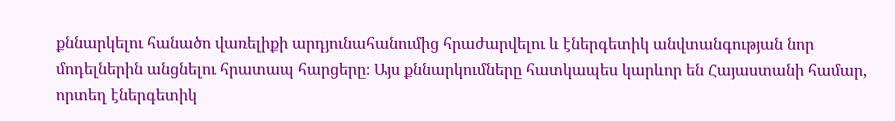քննարկելու հանածո վառելիքի արդյունահանումից հրաժարվելու և էներգետիկ անվտանգության նոր մոդելներին անցնելու հրատապ հարցերը։ Այս քննարկումները հատկապես կարևոր են Հայաստանի համար, որտեղ էներգետիկ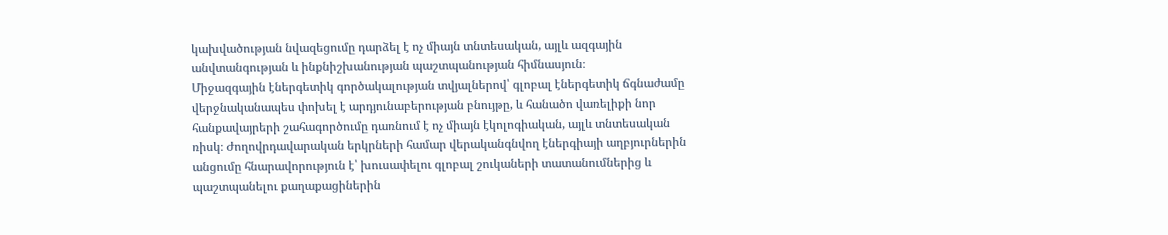կախվածության նվազեցումը դարձել է ոչ միայն տնտեսական, այլև ազգային անվտանգության և ինքնիշխանության պաշտպանության հիմնասյուն։
Միջազգային էներգետիկ գործակալության տվյալներով՝ գլոբալ էներգետիկ ճգնաժամը վերջնականապես փոխել է արդյունաբերության բնույթը, և հանածո վառելիքի նոր հանքավայրերի շահագործումը դառնում է ոչ միայն էկոլոգիական, այլև տնտեսական ռիսկ։ Ժողովրդավարական երկրների համար վերականգնվող էներգիայի աղբյուրներին անցումը հնարավորություն է՝ խուսափելու գլոբալ շուկաների տատանումներից և պաշտպանելու քաղաքացիներին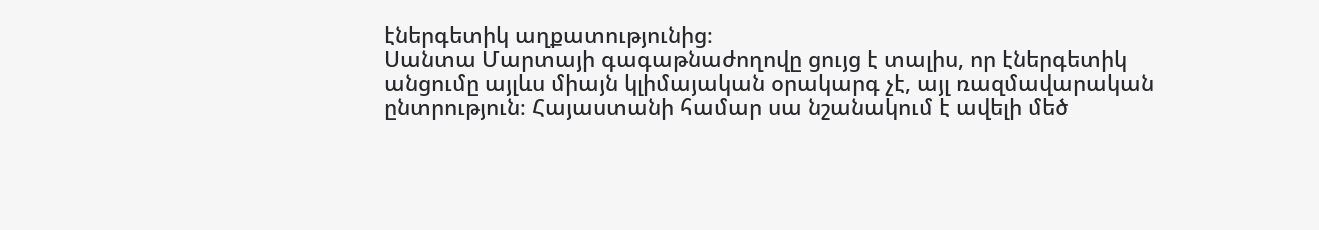էներգետիկ աղքատությունից։
Սանտա Մարտայի գագաթնաժողովը ցույց է տալիս, որ էներգետիկ անցումը այլևս միայն կլիմայական օրակարգ չէ, այլ ռազմավարական ընտրություն։ Հայաստանի համար սա նշանակում է ավելի մեծ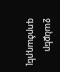ջանքեր գործադրել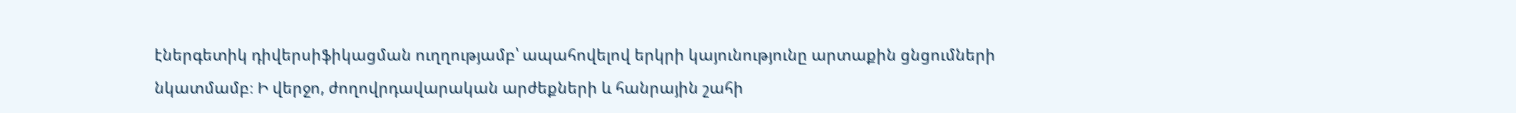էներգետիկ դիվերսիֆիկացման ուղղությամբ՝ ապահովելով երկրի կայունությունը արտաքին ցնցումների նկատմամբ։ Ի վերջո, ժողովրդավարական արժեքների և հանրային շահի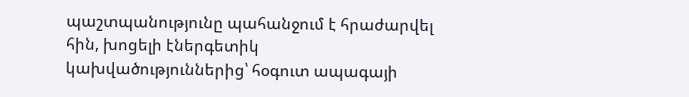պաշտպանությունը պահանջում է հրաժարվել հին, խոցելի էներգետիկ կախվածություններից՝ հօգուտ ապագայի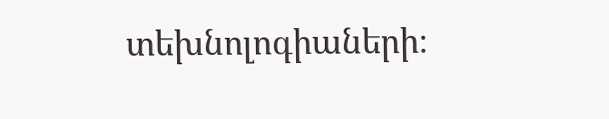տեխնոլոգիաների։